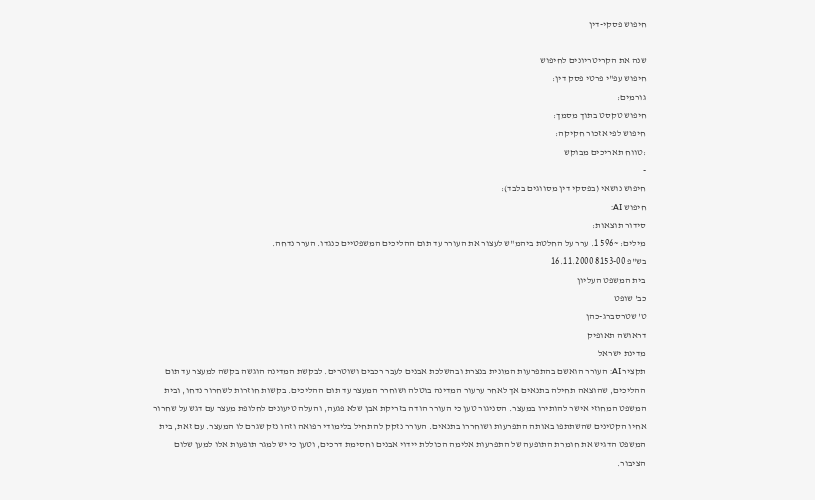חיפוש פסקי-דין

שנה את הקריטריונים לחיפוש
חיפוש עפ"י פרטי פסק דין:
גורמים:
חיפוש טקסט בתוך מסמך:
חיפוש לפי אזכור חקיקה:
:טווח תאריכים מבוקש
-
חיפוש נושאי (בפסקי דין מסווגים בלבד):
חיפוש AI:
סידור תוצאות:
מילים: ~596 1. ערר על החלטת ביהמ"ש לעצור את העורר עד תום ההליכים המשפטיים כנגדו. הערר נדחה.
בש"פ 8153-00 16.11.2000
בית המשפט העליון
כב' שופט
ט' שטרסברג-כהן
דראושה תאופיק
מדינת ישראל
תקציר AI: העורר הואשם בהתפרעות המונית בנצרת ובהשלכת אבנים לעבר רכבים ושוטרים. לבקשת המדינה הוגשה בקשה למעצר עד תום ההליכים, שהוצאה תחילה בתנאים אך לאחר ערעור המדינה בוטלה ושוחרר המעצר עד תום ההליכים. בקשות חוזרות לשחרור נדחו, ובית המשפט המחוזי אישר להותירו במעצר. הסניגור טען כי העורר הודה בזריקת אבן שלא פגעה, והעלה טיעונים לחלופת מעצר עם דגש על שחרור אחיו הקטינים שהשתתפו באותה התפרעות ושוחררו בתנאים. העורר נזקק להתחיל בלימודי רפואה וזהו נזק שגרם לו המעצר. עם זאת, בית המשפט הדגיש את חומרת התופעה של התפרעות אלימה הכוללת יידוי אבנים וחסימת דרכים, וטען כי יש למגר תופעות אלו למען שלום הציבור.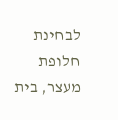לבחינת חלופת מעצר, בית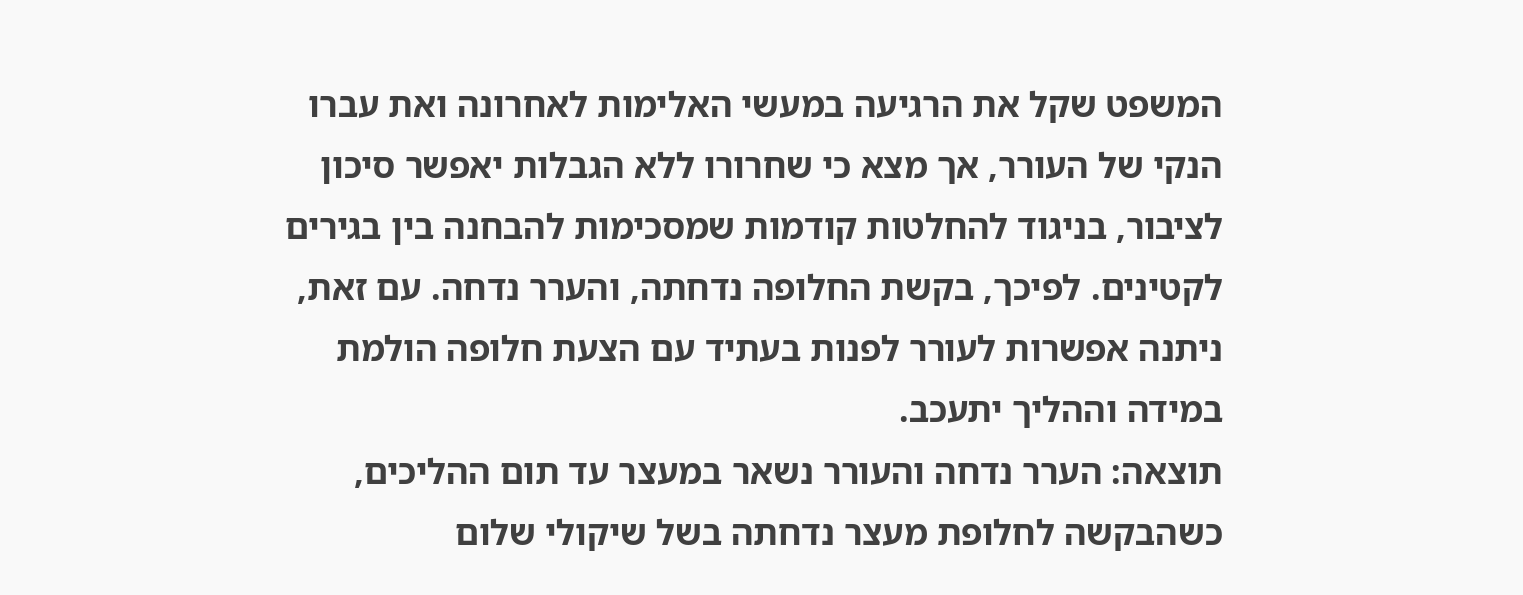המשפט שקל את הרגיעה במעשי האלימות לאחרונה ואת עברו הנקי של העורר, אך מצא כי שחרורו ללא הגבלות יאפשר סיכון לציבור, בניגוד להחלטות קודמות שמסכימות להבחנה בין בגירים לקטינים. לפיכך, בקשת החלופה נדחתה, והערר נדחה. עם זאת, ניתנה אפשרות לעורר לפנות בעתיד עם הצעת חלופה הולמת במידה וההליך יתעכב.
תוצאה: הערר נדחה והעורר נשאר במעצר עד תום ההליכים, כשהבקשה לחלופת מעצר נדחתה בשל שיקולי שלום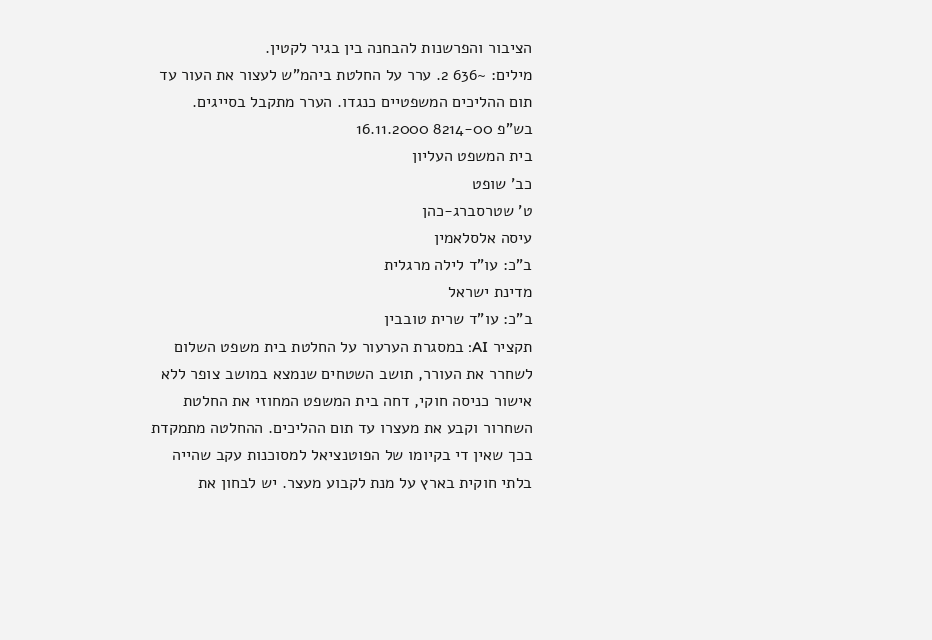הציבור והפרשנות להבחנה בין בגיר לקטין.
מילים: ~636 2. ערר על החלטת ביהמ"ש לעצור את העור עד תום ההליכים המשפטיים כנגדו. הערר מתקבל בסייגים.
בש"פ 8214-00 16.11.2000
בית המשפט העליון
כב' שופט
ט' שטרסברג-כהן
עיסה אלסלאמין
ב"כ: עו"ד לילה מרגלית
מדינת ישראל
ב"כ: עו"ד שרית טובבין
תקציר AI: במסגרת הערעור על החלטת בית משפט השלום לשחרר את העורר, תושב השטחים שנמצא במושב צופר ללא אישור כניסה חוקי, דחה בית המשפט המחוזי את החלטת השחרור וקבע את מעצרו עד תום ההליכים. ההחלטה מתמקדת בכך שאין די בקיומו של הפוטנציאל למסוכנות עקב שהייה בלתי חוקית בארץ על מנת לקבוע מעצר. יש לבחון את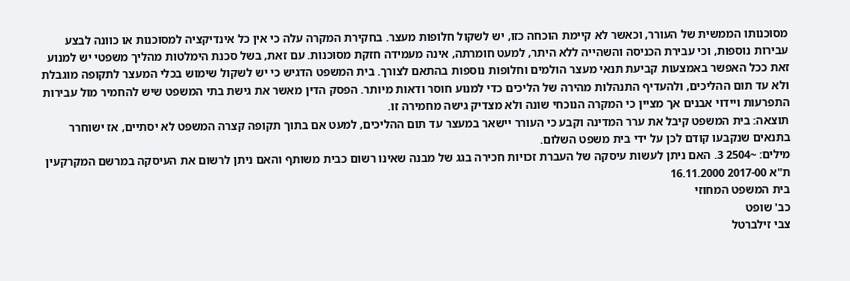מסוכנותו הממשית של העורר, וכאשר לא קיימת הוכחה כזו, יש לשקול חלופות מעצר. בחקירת המקרה עלה כי אין כל אינדיקציה למסוכנות או כוונה לבצע עבירות נוספות, וכי עבירת הכניסה והשהייה ללא היתר, למעט חומרתה, אינה מעמידה חזקת מסוכנות. עם זאת, בשל סכנת הימלטות מהליך משפטי יש למנוע זאת ככל האפשר באמצעות קביעת תנאי מעצר הולמים וחלופות נוספות בהתאם לצורך. בית המשפט הדגיש כי יש לשקול שימוש בכלי המעצר לתקופה מוגבלת ולא עד תום ההליכים, ולהעדיף התנהלות מהירה של הליכים כדי למנוע חוסר ודאות מיותר. הפסק הדין מאשר את גישת בתי המשפט שיש להחמיר מול עבירות התפרעות ויידוי אבנים אך מציין כי המקרה הנוכחי שונה ולא מצדיק גישה מחמירה זו.
תוצאה: בית המשפט קיבל את ערר המדינה וקבע כי העורר יישאר במעצר עד תום ההליכים, למעט אם בתוך תקופה קצרה המשפט לא יסתיים, אז ישוחרר בתנאים שנקבעו קודם לכן על ידי בית משפט השלום.
מילים: ~2504 3. האם ניתן לעשות עיסקה של העברת זכויות חכירה בגג של מבנה שאינו רשום כבית משותף והאם ניתן לרשום את העיסקה במרשם המקרקעין
ת"א 2017-00 16.11.2000
בית המשפט המחוזי
כב' שופט
צבי זילברטל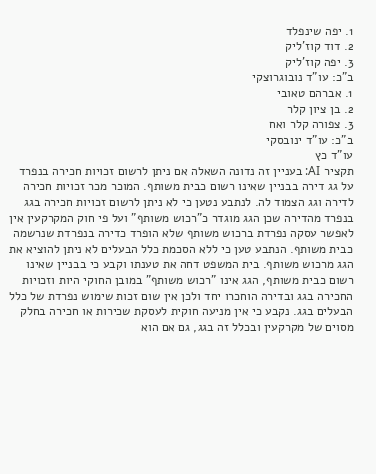1. יפה שינפלד
2. דוד קוז'ליק
3. יפה קוז'ליק
ב"כ: עו"ד נובוגרוצקי
1. אברהם טאובי
2. בן ציון קלר
3. צפורה קלר ואח
ב"כ: עו"ד ינובסקי
עו"ד כץ
תקציר AI: בעניין זה נדונה השאלה אם ניתן לרשום זכויות חכירה בנפרד על גג דירה בבניין שאינו רשום כבית משותף. המוכר מכר זכויות חכירה לדירה וגג הצמוד לה. לנתבע נטען כי לא ניתן לרשום זכויות חכירה בגג בנפרד מהדירה שכן הגג מוגדר כ"רכוש משותף" ועל פי חוק המקרקעין אין לאפשר עסקה נפרדת ברכוש משותף שלא הופרד כדירה בנפרדת שנרשמה כבית משותף. הנתבע טען כי ללא הסכמת כלל הבעלים לא ניתן להוציא את הגג מרכוש משותף. בית המשפט דחה את טענתו וקבע כי בבניין שאינו רשום כבית משותף, הגג אינו "רכוש משותף" במובן החוקי היות וזכויות החכירה בגג ובדירה הוחכרו יחד ולכן אין שום זכות שימוש נפרדת של כלל הבעלים בגג. נקבע כי אין מניעה חוקית לעסקת שכירות או חכירה בחלק מסוים של מקרקעין ובכלל זה בגג, גם אם הוא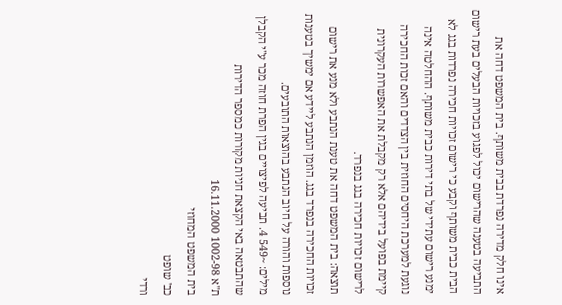אינו חלק מדירה נפרדת בבית משותף. בית המשפט דחה את התביעה בטענה שהרישום יכול לפגוע בזכויות הבעלים בעת רישום הבית כבית משותף וקבע כי רישום זכויות חכירה נפרדות בגג לא ימנע רישום עתידי של בתי דירות כבית משותף. ההחלטה אינה נוגעת למערכת היחסים החוזית בין הצדדים והאם זכות החכירה קיימת בפועל בידיהם אלא רק מקבלת את האפשרות העקרונית לרישום זכויות חכירה בגג בנפרד.
תוצאה: בית המשפט דחה את טענת הנתבע ולא מנע את רישום זכויות החכירה בנפרד בגג. הוזמן הנתבע ליידע אם ימשיך בטענות נוספות והורה על חיוב הנתבע בהוצאות התובעים.
מילים: ~549 4. תביעה לפיצויים בגין הפרת חוזה מכר ע"י הקבלן שהתבטאה באי הקצאת חניות מקורות כמספר הדירות
ת"א 1002-98 16.11.2000
בית המשפט המחוזי
כב' שופט
ורדי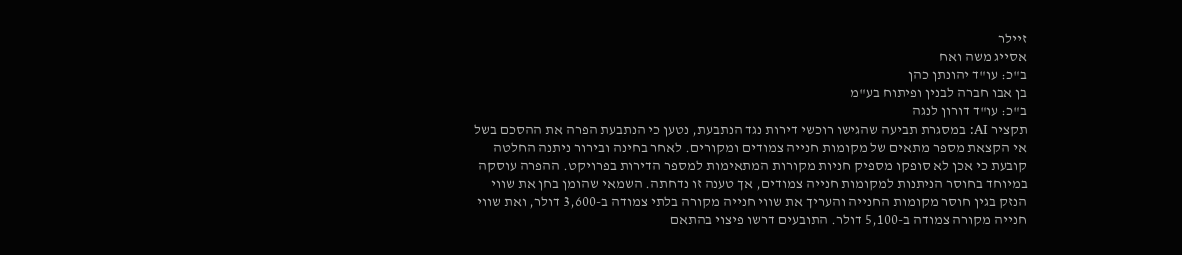זיילר
אסייג משה ואח
ב"כ: עו"ד יהונתן כהן
בן אבו חברה לבנין ופיתוח בע"מ
ב"כ: עו"ד דורון לנגה
תקציר AI: במסגרת תביעה שהגישו רוכשי דירות נגד הנתבעת, נטען כי הנתבעת הפרה את ההסכם בשל אי הקצאת מספר מתאים של מקומות חנייה צמודים ומקורים. לאחר בחינה ובירור ניתנה החלטה קובעת כי אכן לא סופקו מספיק חניות מקורות המתאימות למספר הדירות בפרויקט. ההפרה עוסקה במיוחד בחוסר הניתנות למקומות חנייה צמודים, אך טענה זו נדחתה. השמאי שהומן בחן את שווי הנזק בגין חוסר מקומות החנייה והעריך את שווי חנייה מקורה בלתי צמודה ב-3,600 דולר, ואת שווי חנייה מקורה צמודה ב-5,100 דולר. התובעים דרשו פיצוי בהתאם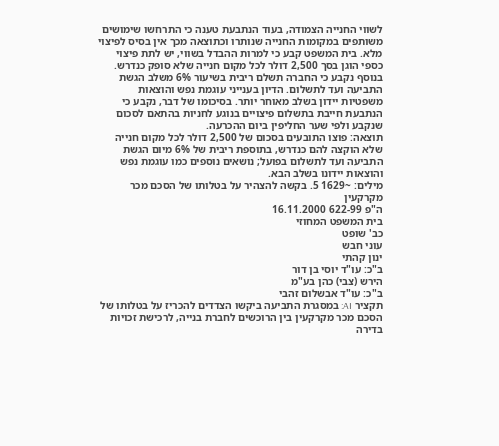לשווי החנייה הצמודה, בעוד הנתבעת טענה כי התרחשו שימושים משותפים במקומות החנייה שנותרו וכתוצאה מכך אין בסיס לפיצוי מלא. בית המשפט קבע כי למרות ההבדל בשווי, יש לתת פיצוי כספי הוגן בסך 2,500 דולר לכל מקום חנייה שלא סופק כנדרש. בנוסף נקבע כי החברה תשלם ריבית בשיעור 6% משלב הגשת התביעה ועד לתשלום. הדיון בענייני עוגמת נפש והוצאות משפטיות יידון בשלב מאוחר יותר. בסיכומו של דבר, נקבע כי הנתבעת חייבת בתשלום פיצויים בנוגע לחניות בהתאם לסכום שנקבע ולפי שער החליפין ביום ההכרעה.
תוצאה: פוצו התובעים בסכום של 2,500 דולר לכל מקום חנייה שלא הוקצה להם כנדרש, בתוספת ריבית של 6% מיום הגשת התביעה ועד לתשלום בפועל; נושאים נוספים כמו עוגמת נפש והוצאות יידונו בשלב הבא.
מילים: ~1629 5. בקשה להצהיר על בטלותו של הסכם מכר מקרקעין
ה"פ 622-99 16.11.2000
בית המשפט המחוזי
כב' שופט
עוני חבש
ינון קהתי
ב"כ: עו"ד יוסי בן דור
הירש (צבי) כהן בע"מ
ב"כ: עו"ד אבשלום זהבי
תקציר AI: במסגרת התביעה ביקשו הצדדים להכריז על בטלותו של הסכם מכר מקרקעין בין הרוכשים לחברת בנייה, לרכישת זכויות בדירה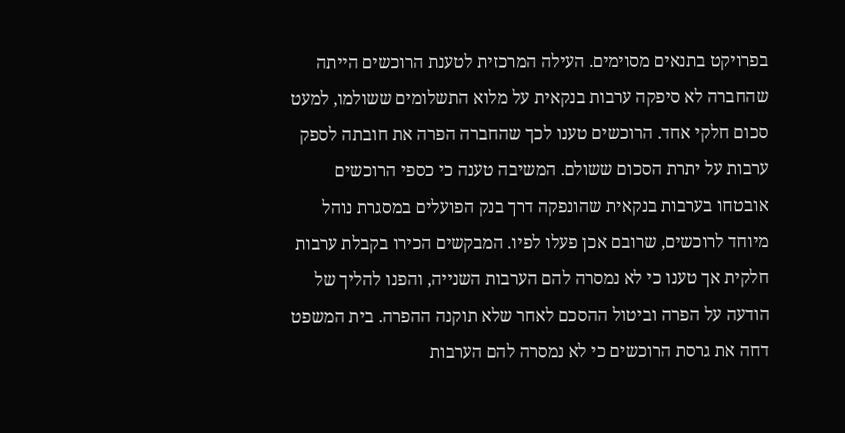בפרויקט בתנאים מסוימים. העילה המרכזית לטענת הרוכשים הייתה שהחברה לא סיפקה ערבות בנקאית על מלוא התשלומים ששולמו, למעט סכום חלקי אחד. הרוכשים טענו לכך שהחברה הפרה את חובתה לספק ערבות על יתרת הסכום ששולם. המשיבה טענה כי כספי הרוכשים אובטחו בערבות בנקאית שהונפקה דרך בנק הפועלים במסגרת נוהל מיוחד לרוכשים, שרובם אכן פעלו לפיו. המבקשים הכירו בקבלת ערבות חלקית אך טענו כי לא נמסרה להם הערבות השנייה, והפנו להליך של הודעה על הפרה וביטול ההסכם לאחר שלא תוקנה ההפרה. בית המשפט דחה את גרסת הרוכשים כי לא נמסרה להם הערבות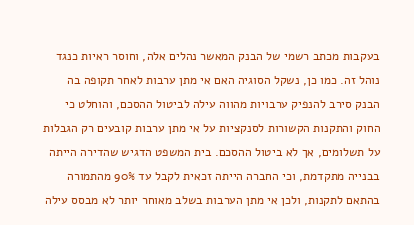בעקבות מכתב רשמי של הבנק המאשר נהלים אלה, וחוסר ראיות כנגד נוהל זה. כמו כן, נשקל הסוגיה האם אי מתן ערבות לאחר תקופה בה הבנק סירב להנפיק ערבויות מהווה עילה לביטול ההסכם, והוחלט כי החוק והתקנות הקשורות לסנקציות על אי מתן ערבות קובעים רק הגבלות על תשלומים, אך לא ביטול ההסכם. בית המשפט הדגיש שהדירה הייתה בבנייה מתקדמת, וכי החברה הייתה זכאית לקבל עד 90% מהתמורה בהתאם לתקנות, ולכן אי מתן הערבות בשלב מאוחר יותר לא מבסס עילה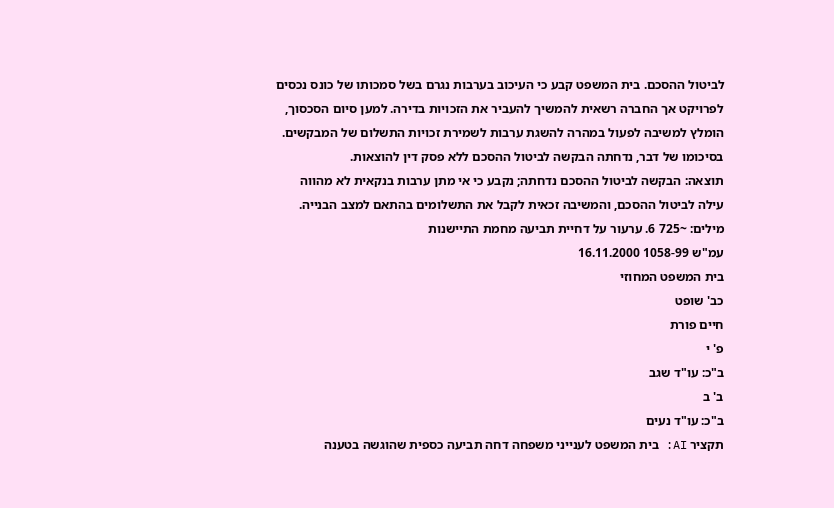לביטול ההסכם. בית המשפט קבע כי העיכוב בערבות נגרם בשל סמכותו של כונס נכסים לפרויקט אך החברה רשאית להמשיך להעביר את הזכויות בדירה. למען סיום הסכסוך, הומלץ למשיבה לפעול במהרה להשגת ערבות לשמירת זכויות התשלום של המבקשים. בסיכומו של דבר, נדחתה הבקשה לביטול ההסכם ללא פסק דין להוצאות.
תוצאה: הבקשה לביטול ההסכם נדחתה; נקבע כי אי מתן ערבות בנקאית לא מהווה עילה לביטול ההסכם, והמשיבה זכאית לקבל את התשלומים בהתאם למצב הבנייה.
מילים: ~725 6. ערעור על דחיית תביעה מחמת התיישנות
עמ"ש 1058-99 16.11.2000
בית המשפט המחוזי
כב' שופט
חיים פורת
פ' י
ב"כ: עו"ד שגב
ב' ב
ב"כ: עו"ד נעים
תקציר AI: בית המשפט לענייני משפחה דחה תביעה כספית שהוגשה בטענה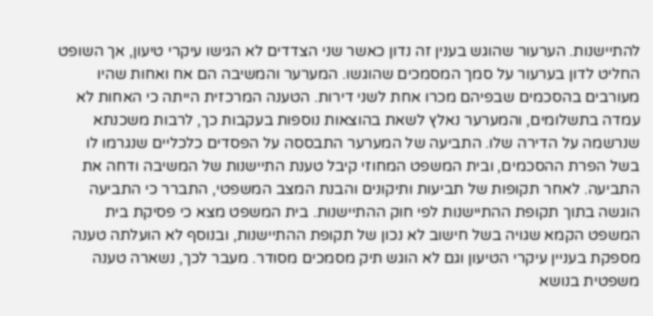להתיישנות. הערעור שהוגש בענין זה נדון כאשר שני הצדדים לא הגישו עיקרי טיעון, אך השופט החליט לדון בערעור על סמך המסמכים שהוגשו. המערער והמשיבה הם אח ואחות שהיו מעורבים בהסכמים שבפיהם מכרו אחת לשני דירות. הטענה המרכזית הייתה כי האחות לא עמדה בתשלומים, והמערער נאלץ לשאת בהוצאות נוספות בעקבות כך, לרבות משכנתא שנרשמה על הדירה שלו. התביעה של המערער התבססה על הפסדים כלכליים שנגרמו לו בשל הפרת ההסכמים, ובית המשפט המחוזי קיבל טענת התיישנות של המשיבה ודחה את התביעה. לאחר תקופות של תביעות ותיקונים והבנת המצב המשפטי, התברר כי התביעה הוגשה בתוך תקופת ההתיישנות לפי חוק ההתיישנות. בית המשפט מצא כי פסיקת בית המשפט הקמא שגויה בשל חישוב לא נכון של תקופת ההתיישנות, ובנוסף לא הועלתה טענה מספקת בעניין עיקרי הטיעון וגם לא הוגש תיק מסמכים מסודר. מעבר לכך, נשארה טענה משפטית בנושא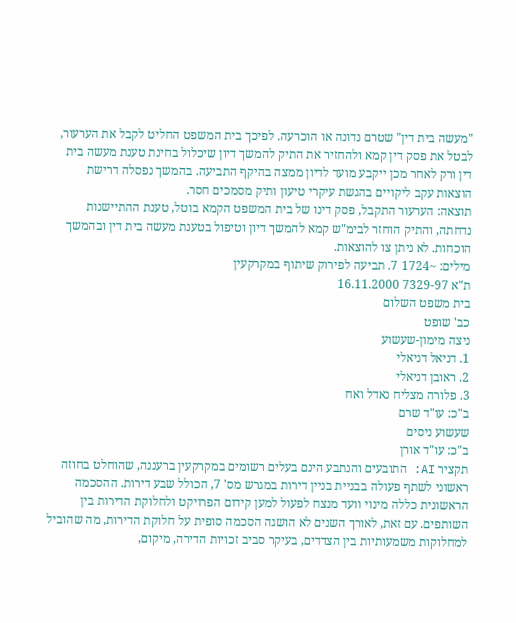"מעשה בית דין" שטרם נדונה או הוכרעה. לפיכך בית המשפט החליט לקבל את הערעור, לבטל את פסק דין קמא ולהחזיר את התיק להמשך דיון שיכלול בחינת טענת מעשה בית דין ורק לאחר מכן ייקבע מועד לדיון ממצה בהיקף התביעה. בהמשך נפסלה דרישת הוצאות עקב ליקויים בהגשת עיקרי טיעון ותיק מסמכים חסר.
תוצאה: הערעור התקבל, פסק דינו של בית המשפט הקמא בוטל, טענת ההתיישנות נדחתה, והתיק הוחזר לבימ"ש קמא להמשך דיון וטיפול בטענת מעשה בית דין ובהמשך הוכחות. לא ניתן צו להוצאות.
מילים: ~1724 7. תביעה לפירוק שיתוף במקרקעין
ת"א 7329-97 16.11.2000
בית משפט השלום
כב' שופט
ניצה מימון-שעשוע
1. דניאל דניאלי
2. ראובן דניאלי
3. פלורה מצליח נאדל ואח
ב"כ: עו"ד שרם
שעשוע ניסים
ב"כ: עו"ד אורן
תקציר AI: התובעים והנתבע הינם בעלים רשומים במקרקעין ברעננה, שהוחלט בחוזה ראשוני לשתף פעולה בבניית בניין דירות במגרש מס' 7, הכולל שבע דירות. ההסכמה הראשונית כללה מינוי וועד מנצח לפעול למען קידום הפרויקט ולחלוקת הדירות בין השותפים. עם זאת, לאורך השנים לא הושגה הסכמה סופית על חלוקת הדירות, מה שהוביל למחלוקות משמעותיות בין הצדדים, בעיקר סביב זכויות הדירה, מיקום,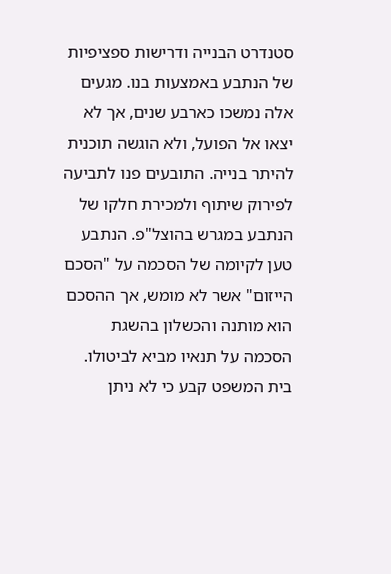סטנדרט הבנייה ודרישות ספציפיות של הנתבע באמצעות בנו. מגעים אלה נמשכו כארבע שנים, אך לא יצאו אל הפועל, ולא הוגשה תוכנית להיתר בנייה. התובעים פנו לתביעה לפירוק שיתוף ולמכירת חלקו של הנתבע במגרש בהוצל"פ. הנתבע טען לקיומה של הסכמה על "הסכם הייזום" אשר לא מומש, אך ההסכם הוא מותנה והכשלון בהשגת הסכמה על תנאיו מביא לביטולו. בית המשפט קבע כי לא ניתן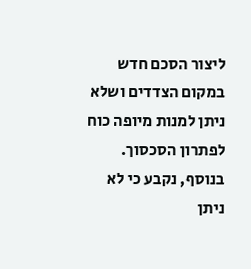ליצור הסכם חדש במקום הצדדים ושלא ניתן למנות מיופה כוח לפתרון הסכסוך. בנוסף, נקבע כי לא ניתן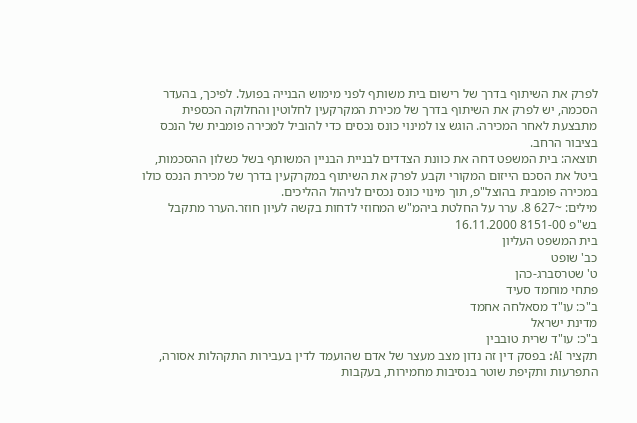לפרק את השיתוף בדרך של רישום בית משותף לפני מימוש הבנייה בפועל. לפיכך, בהעדר הסכמה, יש לפרק את השיתוף בדרך של מכירת המקרקעין לחלוטין והחלוקה הכספית מתבצעת לאחר המכירה. הוגש צו למינוי כונס נכסים כדי להוביל למכירה פומבית של הנכס בציבור הרחב.
תוצאה: בית המשפט דחה את כוונת הצדדים לבניית הבניין המשותף בשל כשלון ההסכמות, ביטל את הסכם הייזום המקורי וקבע לפרק את השיתוף במקרקעין בדרך של מכירת הנכס כולו במכירה פומבית בהוצל"פ, תוך מינוי כונס נכסים לניהול ההליכים.
מילים: ~627 8. ערר על החלטת ביהמ"ש המחוזי לדחות בקשה לעיון חוזר.הערר מתקבל
בש"פ 8151-00 16.11.2000
בית המשפט העליון
כב' שופט
ט' שטרסברג-כהן
פתחי מוחמד סעיד
ב"כ: עו"ד מסאלחה אחמד
מדינת ישראל
ב"כ: עו"ד שרית טובבין
תקציר AI: בפסק דין זה נדון מצב מעצר של אדם שהועמד לדין בעבירות התקהלות אסורה, התפרעות ותקיפת שוטר בנסיבות מחמירות, בעקבות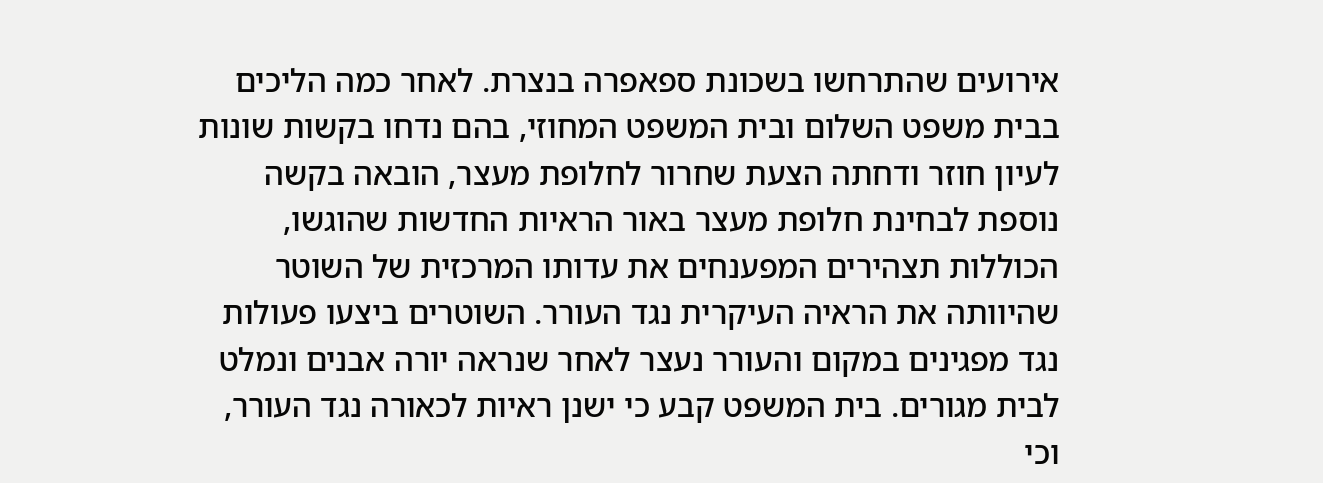אירועים שהתרחשו בשכונת ספאפרה בנצרת. לאחר כמה הליכים בבית משפט השלום ובית המשפט המחוזי, בהם נדחו בקשות שונות לעיון חוזר ודחתה הצעת שחרור לחלופת מעצר, הובאה בקשה נוספת לבחינת חלופת מעצר באור הראיות החדשות שהוגשו, הכוללות תצהירים המפענחים את עדותו המרכזית של השוטר שהיוותה את הראיה העיקרית נגד העורר. השוטרים ביצעו פעולות נגד מפגינים במקום והעורר נעצר לאחר שנראה יורה אבנים ונמלט לבית מגורים. בית המשפט קבע כי ישנן ראיות לכאורה נגד העורר, וכי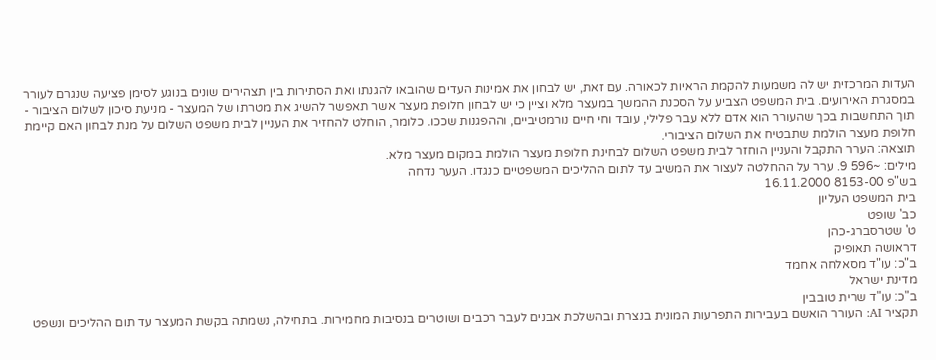העדות המרכזית יש לה משמעות להקמת הראיות לכאורה. עם זאת, יש לבחון את אמינות העדים שהובאו להגנתו ואת הסתירות בין תצהירים שונים בנוגע לסימן פציעה שנגרם לעורר במסגרת האירועים. בית המשפט הצביע על הסכנת ההמשך במעצר מלא וציין כי יש לבחון חלופת מעצר אשר תאפשר להשיג את מטרתו של המעצר - מניעת סיכון לשלום הציבור - תוך התחשבות בכך שהעורר הוא אדם ללא עבר פלילי, עובד וחי חיים נורמטיביים, וההפגנות שככו. כלומר, הוחלט להחזיר את העניין לבית משפט השלום על מנת לבחון האם קיימת חלופת מעצר הולמת שתבטיח את השלום הציבורי.
תוצאה: הערר התקבל והעניין הוחזר לבית משפט השלום לבחינת חלופת מעצר הולמת במקום מעצר מלא.
מילים: ~596 9. ערר על ההחלטה לעצור את המשיב עד לתום ההליכים המשפטיים כנגדו. העער נדחה
בש"פ 8153-00 16.11.2000
בית המשפט העליון
כב' שופט
ט' שטרסברג-כהן
דראושה תאופיק
ב"כ: עו"ד מסאלחה אחמד
מדינת ישראל
ב"כ: עו"ד שרית טובבין
תקציר AI: העורר הואשם בעבירות התפרעות המונית בנצרת ובהשלכת אבנים לעבר רכבים ושוטרים בנסיבות מחמירות. בתחילה, נשמתה בקשת המעצר עד תום ההליכים ונשפט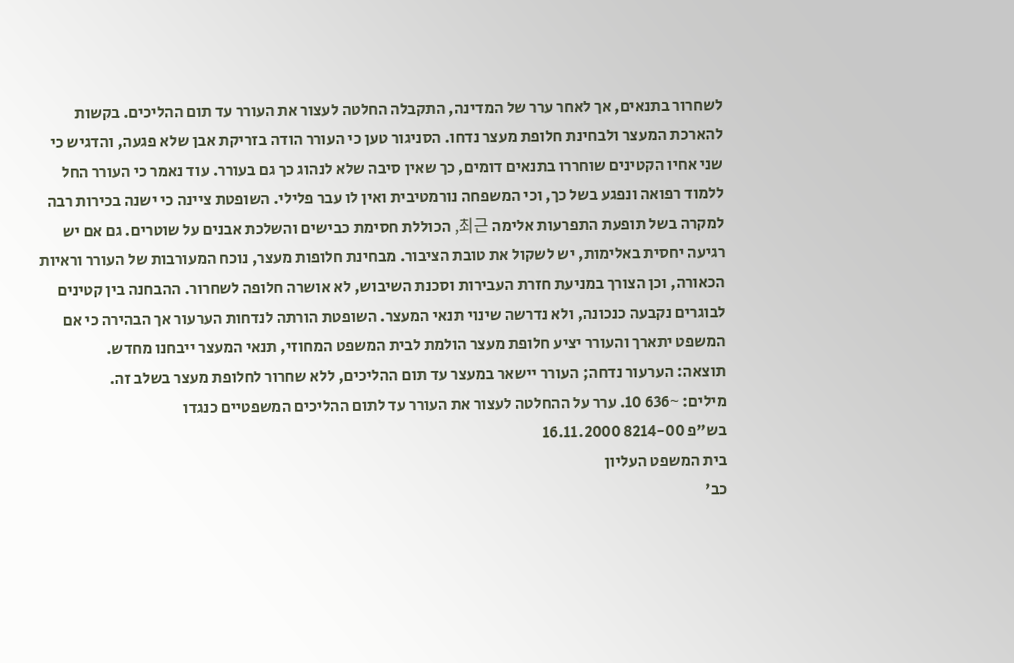לשחרור בתנאים, אך לאחר ערר של המדינה, התקבלה החלטה לעצור את העורר עד תום ההליכים. בקשות להארכת המעצר ולבחינת חלופת מעצר נדחו. הסניגור טען כי העורר הודה בזריקת אבן שלא פגעה, והדגיש כי שני אחיו הקטינים שוחררו בתנאים דומים, כך שאין סיבה שלא לנהוג כך גם בעורר. עוד נאמר כי העורר החל ללמוד רפואה ונפגע בשל כך, וכי המשפחה נורמטיבית ואין לו עבר פלילי. השופטת ציינה כי ישנה בכירות רבה למקרה בשל תופעת התפרעות אלימה 최근, הכוללת חסימת כבישים והשלכת אבנים על שוטרים. גם אם יש רגיעה יחסית באלימות, יש לשקול את טובת הציבור. מבחינת חלופות מעצר, נוכח המעורבות של העורר וראיות הכאורה, וכן הצורך במניעת חזרת העבירות וסכנת השיבוש, לא אושרה חלופה לשחרור. ההבחנה בין קטינים לבוגרים נקבעה כנכונה, ולא נדרשה שינוי תנאי המעצר. השופטת הורתה לנדחות הערעור אך הבהירה כי אם המשפט יתארך והעורר יציע חלופת מעצר הולמת לבית המשפט המחוזי, תנאי המעצר ייבחנו מחדש.
תוצאה: הערעור נדחה; העורר יישאר במעצר עד תום ההליכים, ללא שחרור לחלופת מעצר בשלב זה.
מילים: ~636 10. ערר על ההחלטה לעצור את העורר עד לתום ההליכים המשפטיים כנגדו
בש"פ 8214-00 16.11.2000
בית המשפט העליון
כב'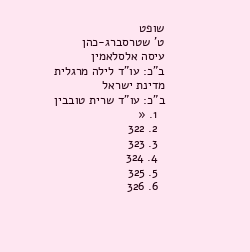שופט
ט' שטרסברג-כהן
עיסה אלסלאמין
ב"כ: עו"ד לילה מרגלית
מדינת ישראל
ב"כ: עו"ד שרית טובבין
  1. «
  2. 322
  3. 323
  4. 324
  5. 325
  6. 326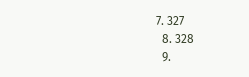7. 327
  8. 328
  9.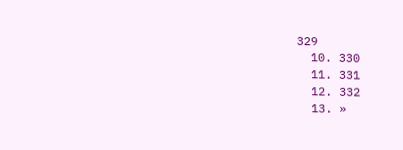329
  10. 330
  11. 331
  12. 332
  13. »